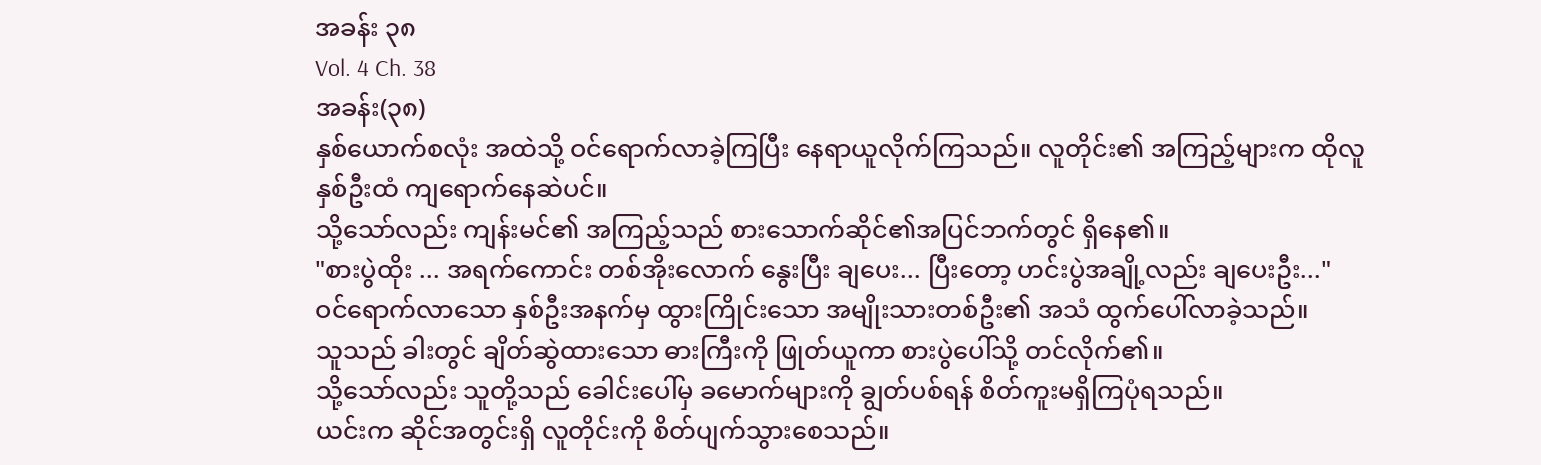အခန်း ၃၈
Vol. 4 Ch. 38
အခန်း(၃၈)
နှစ်ယောက်စလုံး အထဲသို့ ဝင်ရောက်လာခဲ့ကြပြီး နေရာယူလိုက်ကြသည်။ လူတိုင်း၏ အကြည့်များက ထိုလူနှစ်ဦးထံ ကျရောက်နေဆဲပင်။
သို့သော်လည်း ကျန်းမင်၏ အကြည့်သည် စားသောက်ဆိုင်၏အပြင်ဘက်တွင် ရှိနေ၏။
"စားပွဲထိုး ... အရက်ကောင်း တစ်အိုးလောက် နွေးပြီး ချပေး... ပြီးတော့ ဟင်းပွဲအချို့လည်း ချပေးဦး..."
ဝင်ရောက်လာသော နှစ်ဦးအနက်မှ ထွားကြိုင်းသော အမျိုးသားတစ်ဦး၏ အသံ ထွက်ပေါ်လာခဲ့သည်။
သူသည် ခါးတွင် ချိတ်ဆွဲထားသော ဓားကြီးကို ဖြုတ်ယူကာ စားပွဲပေါ်သို့ တင်လိုက်၏။
သို့သော်လည်း သူတို့သည် ခေါင်းပေါ်မှ ခမောက်များကို ချွတ်ပစ်ရန် စိတ်ကူးမရှိကြပုံရသည်။
ယင်းက ဆိုင်အတွင်းရှိ လူတိုင်းကို စိတ်ပျက်သွားစေသည်။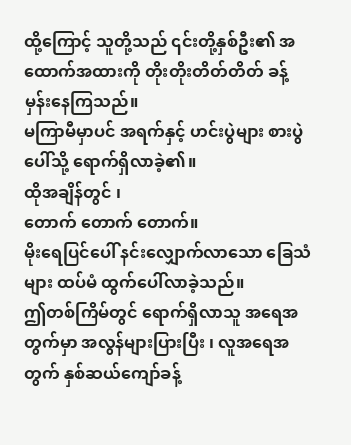ထို့ကြောင့် သူတို့သည် ၎င်းတို့နှစ်ဦး၏ အထောက်အထားကို တိုးတိုးတိတ်တိတ် ခန့်မှန်းနေကြသည်။
မကြာမီမှာပင် အရက်နှင့် ဟင်းပွဲများ စားပွဲပေါ်သို့ ရောက်ရှိလာခဲ့၏။
ထိုအချိန်တွင် ၊
တောက် တောက် တောက်။
မိုးရေပြင်ပေါ် နင်းလျှောက်လာသော ခြေသံများ ထပ်မံ ထွက်ပေါ်လာခဲ့သည်။
ဤတစ်ကြိမ်တွင် ရောက်ရှိလာသူ အရေအတွက်မှာ အလွန်များပြားပြီး ၊ လူအရေအတွက် နှစ်ဆယ်ကျော်ခန့်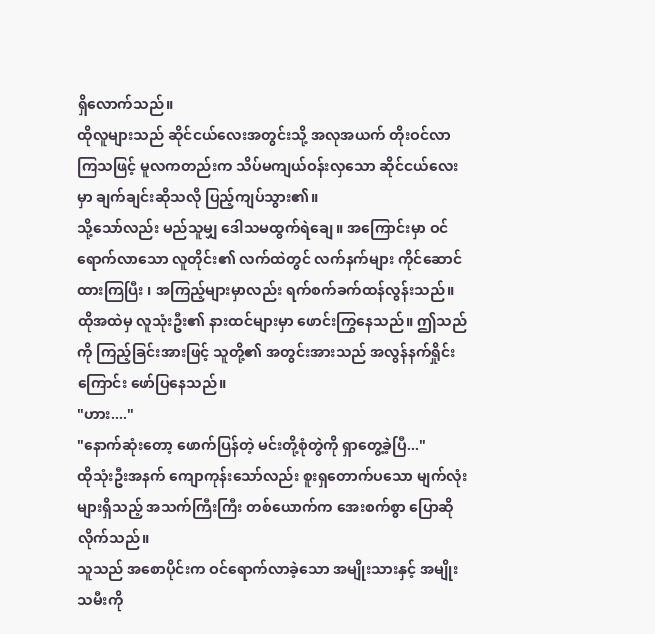ရှိလောက်သည်။
ထိုလူများသည် ဆိုင်ငယ်လေးအတွင်းသို့ အလုအယက် တိုးဝင်လာကြသဖြင့် မူလကတည်းက သိပ်မကျယ်ဝန်းလှသော ဆိုင်ငယ်လေးမှာ ချက်ချင်းဆိုသလို ပြည့်ကျပ်သွား၏။
သို့သော်လည်း မည်သူမျှ ဒေါသမထွက်ရဲချေ။ အကြောင်းမှာ ဝင်ရောက်လာသော လူတိုင်း၏ လက်ထဲတွင် လက်နက်များ ကိုင်ဆောင်ထားကြပြီး ၊ အကြည့်များမှာလည်း ရက်စက်ခက်ထန်လွန်းသည်။
ထိုအထဲမှ လူသုံးဦး၏ နားထင်များမှာ ဖောင်းကြွနေသည်။ ဤသည်ကို ကြည့်ခြင်းအားဖြင့် သူတို့၏ အတွင်းအားသည် အလွန်နက်ရှိုင်းကြောင်း ဖော်ပြနေသည်။
"ဟား...."
"နောက်ဆုံးတော့ ဖောက်ပြန်တဲ့ မင်းတို့စုံတွဲကို ရှာတွေ့ခဲ့ပြီ..."
ထိုသုံးဦးအနက် ကျောကုန်းသော်လည်း စူးရှတောက်ပသော မျက်လုံးများရှိသည့် အသက်ကြီးကြီး တစ်ယောက်က အေးစက်စွာ ပြောဆိုလိုက်သည်။
သူသည် အစောပိုင်းက ဝင်ရောက်လာခဲ့သော အမျိုးသားနှင့် အမျိုးသမီးကို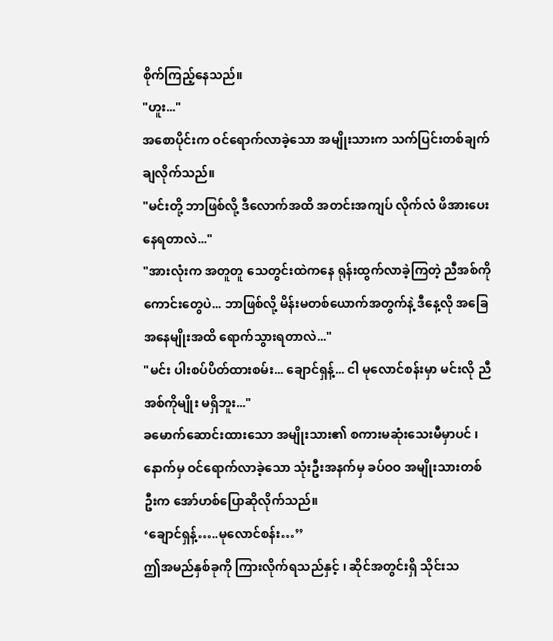စိုက်ကြည့်နေသည်။
"ဟူး..."
အစောပိုင်းက ဝင်ရောက်လာခဲ့သော အမျိုးသားက သက်ပြင်းတစ်ချက် ချလိုက်သည်။
"မင်းတို့ ဘာဖြစ်လို့ ဒီလောက်အထိ အတင်းအကျပ် လိုက်လံ ဖိအားပေးနေရတာလဲ..."
"အားလုံးက အတူတူ သေတွင်းထဲကနေ ရုန်းထွက်လာခဲ့ကြတဲ့ ညီအစ်ကိုကောင်းတွေပဲ... ဘာဖြစ်လို့ မိန်းမတစ်ယောက်အတွက်နဲ့ ဒီနေ့လို အခြေအနေမျိုးအထိ ရောက်သွားရတာလဲ..."
"မင်း ပါးစပ်ပိတ်ထားစမ်း... ချောင်ရှန့်... ငါ မုလောင်စန်းမှာ မင်းလို ညီအစ်ကိုမျိုး မရှိဘူး..."
ခမောက်ဆောင်းထားသော အမျိုးသား၏ စကားမဆုံးသေးမီမှာပင် ၊ နောက်မှ ဝင်ရောက်လာခဲ့သော သုံးဦးအနက်မှ ခပ်ဝဝ အမျိုးသားတစ်ဦးက အော်ဟစ်ပြောဆိုလိုက်သည်။
‘ချောင်ရှန့်…..မုလောင်စန်း…’’
ဤအမည်နှစ်ခုကို ကြားလိုက်ရသည်နှင့် ၊ ဆိုင်အတွင်းရှိ သိုင်းသ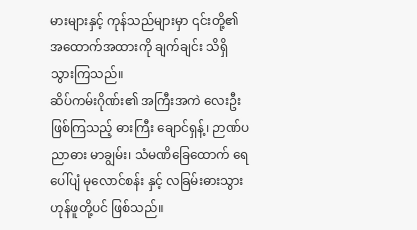မားများနှင့် ကုန်သည်များမှာ ၎င်းတို့၏ အထောက်အထားကို ချက်ချင်း သိရှိသွားကြသည်။
ဆိပ်ကမ်းဂိုဏ်း၏ အကြီးအကဲ လေးဦး ဖြစ်ကြသည့် ဓားကြီး ချောင်ရှန့်၊ ဉာဏ်ပညာဓား မာချွမ်း၊ သံမဏိခြေထောက် ရေပေါ်ပျံ မုလောင်စန်း နှင့် လခြမ်းဓားသွား ဟုန်ဖူတို့ပင် ဖြစ်သည်။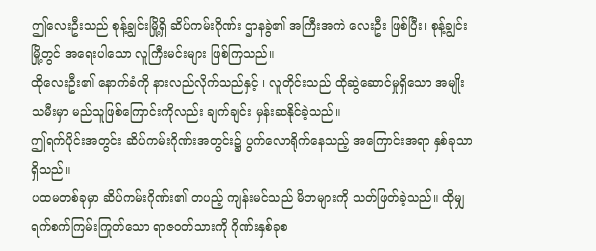ဤလေးဦးသည် စုန့်ချွင်းမြို့ရှိ ဆိပ်ကမ်းဂိုဏ်း ဌာနခွဲ၏ အကြီးအကဲ လေးဦး ဖြစ်ပြီး၊ စုန့်ချွင်းမြို့တွင် အရေးပါသော လူကြီးမင်းများ ဖြစ်ကြသည်။
ထိုလေးဦး၏ နောက်ခံကို နားလည်လိုက်သည်နှင့် ၊ လူတိုင်းသည် ထိုဆွဲဆောင်မှုရှိသော အမျိုးသမီးမှာ မည်သူဖြစ်ကြောင်းကိုလည်း ချက်ချင်း မှန်းဆနိုင်ခဲ့သည်။
ဤရက်ပိုင်းအတွင်း ဆိပ်ကမ်းဂိုဏ်းအတွင်း၌ ပွက်လောရိုက်နေသည့် အကြောင်းအရာ နှစ်ခုသာ ရှိသည်။
ပထမတစ်ခုမှာ ဆိပ်ကမ်းဂိုဏ်း၏ တပည့် ကျန်းမင်သည် မိဘများကို သတ်ဖြတ်ခဲ့သည်။ ထိုမျှ ရက်စက်ကြမ်းကြုတ်သော ရာဇဝတ်သားကို ဂိုဏ်းနှစ်ခုစ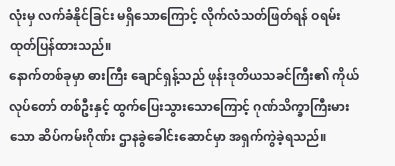လုံးမှ လက်ခံနိုင်ခြင်း မရှိသောကြောင့် လိုက်လံသတ်ဖြတ်ရန် ဝရမ်းထုတ်ပြန်ထားသည်။
နောက်တစ်ခုမှာ ဓားကြီး ချောင်ရှန့်သည် ဖုန်းဒုတိယသခင်ကြီး၏ ကိုယ်လုပ်တော် တစ်ဦးနှင့် ထွက်ပြေးသွားသောကြောင့် ဂုဏ်သိက္ခာကြီးမားသော ဆိပ်ကမ်းဂိုဏ်း ဌာနခွဲခေါင်းဆောင်မှာ အရှက်ကွဲခဲ့ရသည်။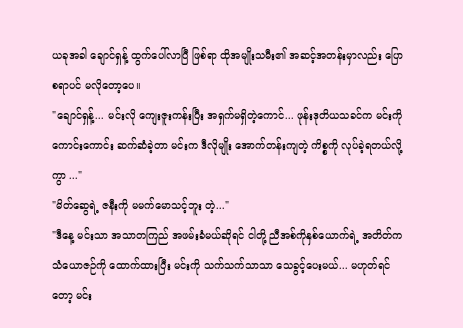ယခုအခါ ချောင်ရှန့် ထွက်ပေါ်လာပြီ ဖြစ်ရာ ထိုအမျိုးသမီး၏ အဆင့်အတန်းမှာလည်း ပြောစရာပင် မလိုတော့ပေ။
"ချောင်ရှန့်... မင်းလို ကျေးဇူးကန်းပြီး အရှက်မရှိတဲ့ကောင်... ဖုန်းဒုတိယသခင်က မင်းကို ကောင်းကောင်း ဆက်ဆံခဲ့တာ မင်းက ဒီလိုမျိုး အောက်တန်းကျတဲ့ ကိစ္စကို လုပ်ခဲ့ရတယ်လို့ကွာ ..."
"မိတ်ဆွေရဲ့ ဇနီးကို မမက်မောသင့်ဘူး တဲ့..."
"ဒီနေ့ မင်းသာ အသာတကြည် အဖမ်းခံမယ်ဆိုရင် ငါတို့ ညီအစ်ကိုနှစ်ယောက်ရဲ့ အတိတ်က သံယောဇဉ်ကို ထောက်ထားပြီး မင်းကို သက်သက်သာသာ သေခွင့်ပေးမယ်... မဟုတ်ရင်တော့ မင်း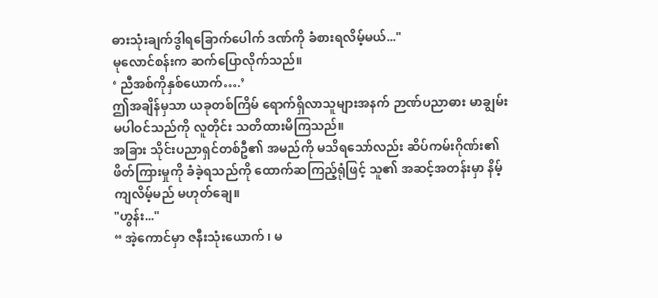ဓားသုံးချက်ဒွါရခြောက်ပေါက် ဒဏ်ကို ခံစားရလိမ့်မယ်..."
မုလောင်စန်းက ဆက်ပြောလိုက်သည်။
‘ ညီအစ်ကိုနှစ်ယောက်….’
ဤအချိန်မှသာ ယခုတစ်ကြိမ် ရောက်ရှိလာသူများအနက် ဉာဏ်ပညာဓား မာချွမ်း မပါဝင်သည်ကို လူတိုင်း သတိထားမိကြသည်။
အခြား သိုင်းပညာရှင်တစ်ဦ၏ အမည်ကို မသိရသော်လည်း ဆိပ်ကမ်းဂိုဏ်း၏ ဖိတ်ကြားမှုကို ခံခဲ့ရသည်ကို ထောက်ဆကြည့်ရုံဖြင့် သူ၏ အဆင့်အတန်းမှာ နိမ့်ကျလိမ့်မည် မဟုတ်ချေ။
"ဟွန်း..."
“ အဲ့ကောင်မှာ ဇနီးသုံးယောက် ၊ မ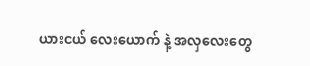ယားငယ် လေးယောက် နဲ့ အလှလေးတွေ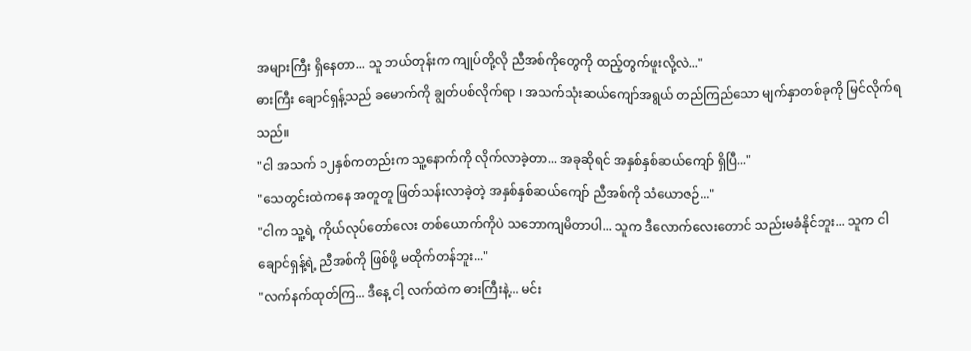အများကြီး ရှိနေတာ... သူ ဘယ်တုန်းက ကျုပ်တို့လို ညီအစ်ကိုတွေကို ထည့်တွက်ဖူးလို့လဲ..."
ဓားကြီး ချောင်ရှန့်သည် ခမောက်ကို ချွတ်ပစ်လိုက်ရာ ၊ အသက်သုံးဆယ်ကျော်အရွယ် တည်ကြည်သော မျက်နှာတစ်ခုကို မြင်လိုက်ရသည်။
"ငါ အသက် ၁၂နှစ်ကတည်းက သူ့နောက်ကို လိုက်လာခဲ့တာ... အခုဆိုရင် အနှစ်နှစ်ဆယ်ကျော် ရှိပြီ..."
"သေတွင်းထဲကနေ အတူတူ ဖြတ်သန်းလာခဲ့တဲ့ အနှစ်နှစ်ဆယ်ကျော် ညီအစ်ကို သံယောဇဉ်..."
"ငါက သူ့ရဲ့ ကိုယ်လုပ်တော်လေး တစ်ယောက်ကိုပဲ သဘောကျမိတာပါ... သူက ဒီလောက်လေးတောင် သည်းမခံနိုင်ဘူး... သူက ငါ ချောင်ရှန့်ရဲ့ ညီအစ်ကို ဖြစ်ဖို့ မထိုက်တန်ဘူး..."
"လက်နက်ထုတ်ကြ... ဒီနေ့ ငါ့ လက်ထဲက ဓားကြီးနဲ့... မင်း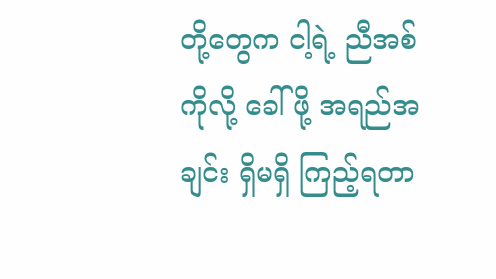တို့တွေက ငါ့ရဲ့ ညီအစ်ကိုလို့ ခေါ်ဖို့ အရည်အချင်း ရှိမရှိ ကြည့်ရတာ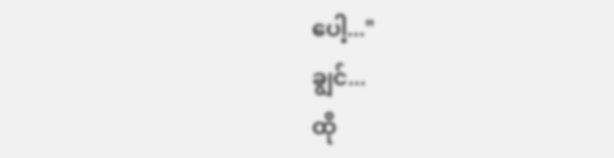ပေါ့..."
ချွင်...
ထို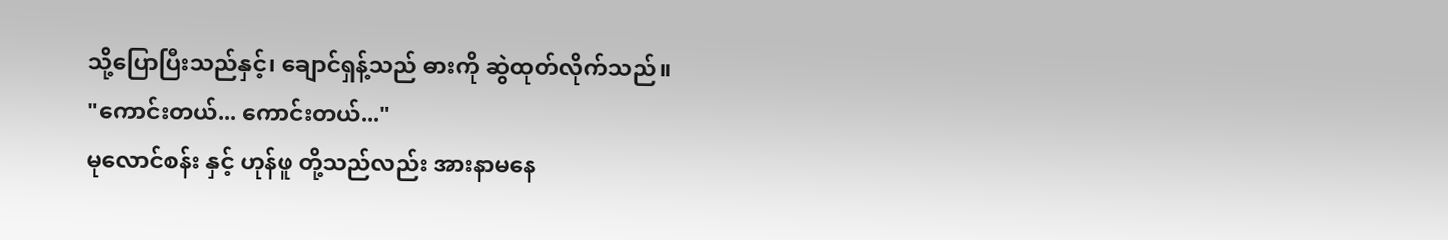သို့ပြောပြီးသည်နှင့်၊ ချောင်ရှန့်သည် ဓားကို ဆွဲထုတ်လိုက်သည်။
"ကောင်းတယ်... ကောင်းတယ်..."
မုလောင်စန်း နှင့် ဟုန်ဖူ တို့သည်လည်း အားနာမနေ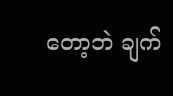တော့ဘဲ ချက်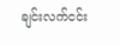ချင်းလက်ငင်း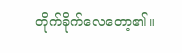တိုက်ခိုက်လေတော့၏။